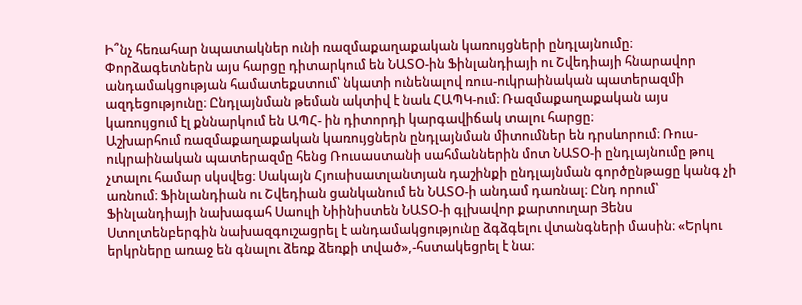Ի՞նչ հեռահար նպատակներ ունի ռազմաքաղաքական կառույցների ընդլայնումը։ Փորձագետներն այս հարցը դիտարկում են ՆԱՏՕ-ին Ֆինլանդիայի ու Շվեդիայի հնարավոր անդամակցության համատեքստում՝ նկատի ունենալով ռուս-ուկրաինական պատերազմի ազդեցությունը։ Ընդլայնման թեման ակտիվ է նաև ՀԱՊԿ-ում։ Ռազմաքաղաքական այս կառույցում էլ քննարկում են ԱՊՀ- ին դիտորդի կարգավիճակ տալու հարցը։
Աշխարհում ռազմաքաղաքական կառույցներն ընդլայնման միտումներ են դրսևորում։ Ռուս-ուկրաինական պատերազմը հենց Ռուսաստանի սահմաններին մոտ ՆԱՏՕ-ի ընդլայնումը թուլ չտալու համար սկսվեց։ Սակայն Հյուսիսատլանտյան դաշինքի ընդլայնման գործընթացը կանգ չի առնում։ Ֆինլանդիան ու Շվեդիան ցանկանում են ՆԱՏՕ-ի անդամ դառնալ։ Ընդ որում՝ Ֆինլանդիայի նախագահ Սաուլի Նիինիստեն ՆԱՏՕ-ի գլխավոր քարտուղար Յենս Ստոլտենբերգին նախազգուշացրել է անդամակցությունը ձգձգելու վտանգների մասին։ «Երկու երկրները առաջ են գնալու ձեռք ձեռքի տված»,-հստակեցրել է նա։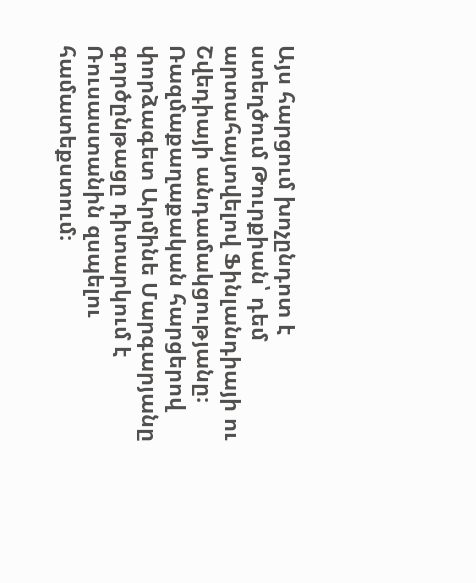Այս հարցում խոչընդոտ է ստեղծում Թուրքիան՝ դեմ արտահայտվելով Ֆինլանդիայի ու Շվեդիայի անդամակցությանը։ Ռազմաքաղաքական հարցերով փորձագետ Արմինե Մարգարյանը գործընթացը դիտարկում է Ռուսաստանին զսպելու համատեքստում։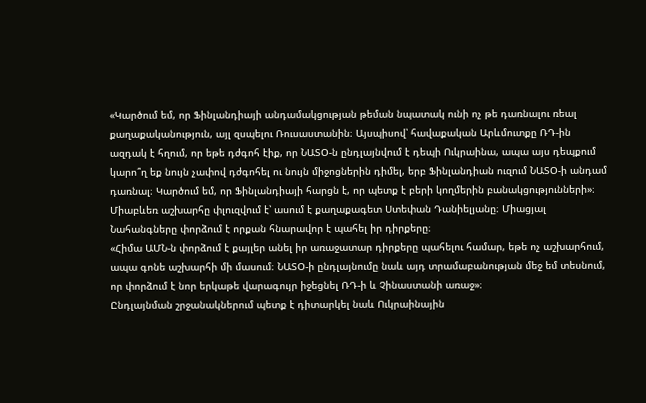«Կարծում եմ, որ Ֆինլանդիայի անդամակցության թեման նպատակ ունի ոչ թե դառնալու ռեալ քաղաքականություն, այլ զսպելու Ռուսաստանին։ Այսպիսով՝ հավաքական Արևմուտքը ՌԴ-ին ազդակ է հղում, որ եթե դժգոհ էիք, որ ՆԱՏՕ-ն ընդլայնվում է դեպի Ուկրաինա, ապա այս դեպքում կարո՞ղ եք նույն չափով դժգոհել ու նույն միջոցներին դիմել, երբ Ֆինլանդիան ուզում ՆԱՏՕ-ի անդամ դառնալ։ Կարծում եմ, որ Ֆինլանդիայի հարցն է, որ պետք է բերի կողմերին բանակցությունների»։
Միաբևեռ աշխարհը փլուզվում է՝ ասում է քաղաքագետ Ստեփան Դանիելյանը։ Միացյալ Նահանգները փորձում է որքան հնարավոր է պահել իր դիրքերը։
«Հիմա ԱՄՆ-ն փորձում է քայլեր անել իր առաջատար դիրքերը պահելու համար, եթե ոչ աշխարհում, ապա գոնե աշխարհի մի մասում։ ՆԱՏՕ-ի ընդլայնումը նաև այդ տրամաբանության մեջ եմ տեսնում, որ փորձում է նոր երկաթե վարագույր իջեցնել ՌԴ-ի և Չինաստանի առաջ»։
Ընդլայնման շրջանակներում պետք է դիտարկել նաև Ուկրաինային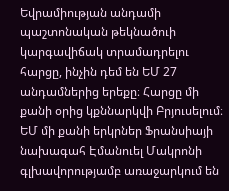Եվրամիության անդամի պաշտոնական թեկնածուի կարգավիճակ տրամադրելու հարցը, ինչին դեմ են ԵՄ 27 անդամներից երեքը։ Հարցը մի քանի օրից կքննարկվի Բրյուսելում։ ԵՄ մի քանի երկրներ Ֆրանսիայի նախագահ Էմանուել Մակրոնի գլխավորությամբ առաջարկում են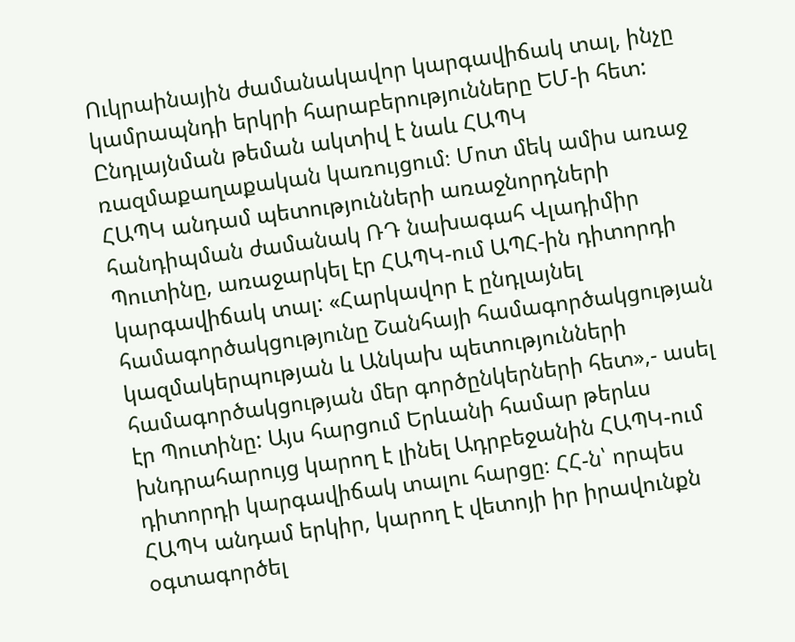Ուկրաինային ժամանակավոր կարգավիճակ տալ, ինչը կամրապնդի երկրի հարաբերությունները ԵՄ-ի հետ:
Ընդլայնման թեման ակտիվ է նաև ՀԱՊԿ ռազմաքաղաքական կառույցում։ Մոտ մեկ ամիս առաջ ՀԱՊԿ անդամ պետությունների առաջնորդների հանդիպման ժամանակ ՌԴ նախագահ Վլադիմիր Պուտինը, առաջարկել էր ՀԱՊԿ-ում ԱՊՀ-ին դիտորդի կարգավիճակ տալ: «Հարկավոր է ընդլայնել համագործակցությունը Շանհայի համագործակցության կազմակերպության և Անկախ պետությունների համագործակցության մեր գործընկերների հետ»,- ասել էր Պուտինը: Այս հարցում Երևանի համար թերևս խնդրահարույց կարող է լինել Ադրբեջանին ՀԱՊԿ-ում դիտորդի կարգավիճակ տալու հարցը։ ՀՀ-ն՝ որպես ՀԱՊԿ անդամ երկիր, կարող է վետոյի իր իրավունքն օգտագործել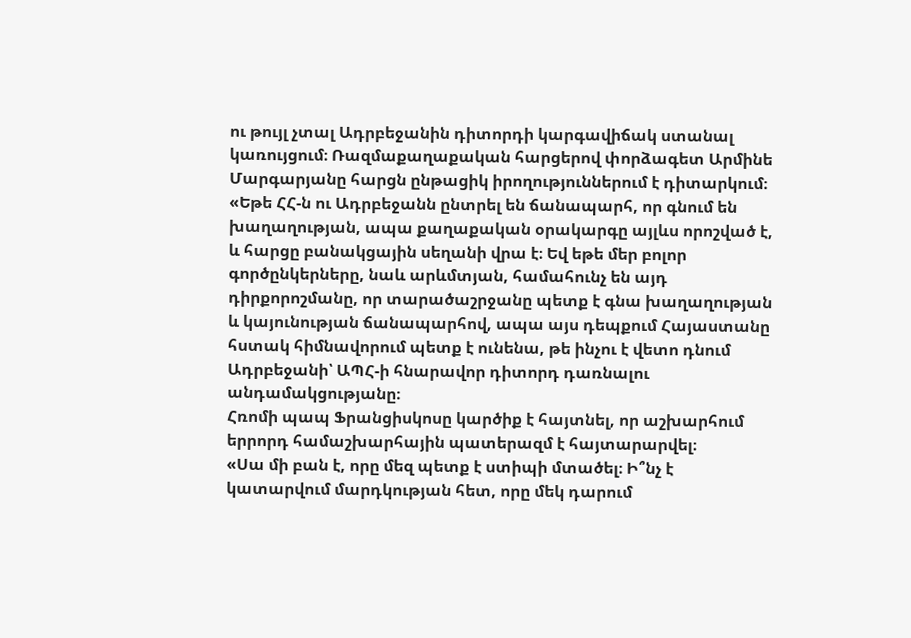ու թույլ չտալ Ադրբեջանին դիտորդի կարգավիճակ ստանալ կառույցում։ Ռազմաքաղաքական հարցերով փորձագետ Արմինե Մարգարյանը հարցն ընթացիկ իրողություններում է դիտարկում։
«Եթե ՀՀ-ն ու Ադրբեջանն ընտրել են ճանապարհ, որ գնում են խաղաղության, ապա քաղաքական օրակարգը այլևս որոշված է, և հարցը բանակցային սեղանի վրա է։ Եվ եթե մեր բոլոր գործընկերները, նաև արևմտյան, համահունչ են այդ դիրքորոշմանը, որ տարածաշրջանը պետք է գնա խաղաղության և կայունության ճանապարհով, ապա այս դեպքում Հայաստանը հստակ հիմնավորում պետք է ունենա, թե ինչու է վետո դնում Ադրբեջանի՝ ԱՊՀ-ի հնարավոր դիտորդ դառնալու անդամակցությանը։
Հռոմի պապ Ֆրանցիսկոսը կարծիք է հայտնել, որ աշխարհում երրորդ համաշխարհային պատերազմ է հայտարարվել։
«Սա մի բան է, որը մեզ պետք է ստիպի մտածել։ Ի՞նչ է կատարվում մարդկության հետ, որը մեկ դարում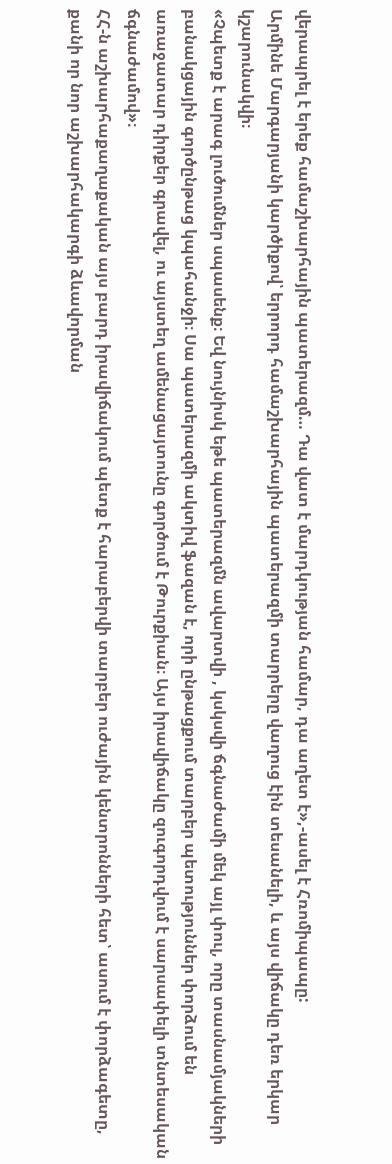վերապրել է երեք համաշխարհային պատերազմ… Դա վատ է մարդկության համար, դա աղետ է»,-ասել է Հռոմիպապը:
Արմինե Մարգարյանի կարծիքով՝ երրորդ համաշխարհային պատերազմի տարրերը վաղուց էին տեսանելի, և այս վիճակը դեռ երկար կշարունակվի։
«Չպետք է արագ լուծումներ սպասենք։ Եվ նույնիսկ եթե պատերազմն ավարտվի , կսկսվի ճգնաժամի մեկ այլ փուլ, որը տասնամյակների բանակցային գործընթաց կպահանջի։ Սա պատերազմի ակտիվ ֆազան է, որի ընթացքում տարբեր պետություններ փորձում են առաջատար դիրքեր գրավել, ու այստեղ ամենացայտունը գործում է Թուրքիան։ Այս իրավիճակը զուգորդվում է սարսափելի տնտեսական ճգնաժամով»։
ՀՀ-ն աշխարհաքաղաքական այս բարդ իրավիճակում պետք է հարաբերվի տարբեր ուժային կենտրոնների հետ՝ ասում է փորձագետը, քանի որ նոր աշխարհակարգի ձևավորման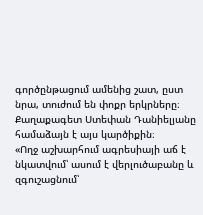գործընթացում ամենից շատ, ըստ նրա, տուժում են փոքր երկրները։ Քաղաքագետ Ստեփան Դանիելյանը համաձայն է այս կարծիքին։
«Ողջ աշխարհում ագրեսիայի աճ է նկատվում՝ ասում է վերլուծաբանը և զգուշացնում՝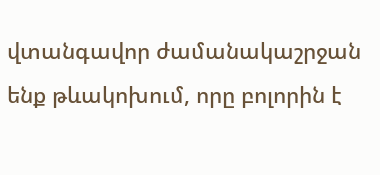վտանգավոր ժամանակաշրջան ենք թևակոխում, որը բոլորին է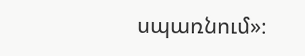սպառնում»։